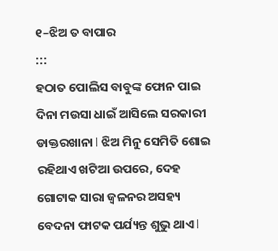୧–ଝିଅ ତ ବାପାର
:::
ହଠାତ ପୋଲିସ ବାବୁଙ୍କ ଫୋନ ପାଇ ଦିନା ମଉସା ଧାଇଁ ଆସିଲେ ସରକାରୀ ଡାକ୍ତରଖାନା l ଝିଅ ମିନୁ ସେମିତି ଶୋଇ ରହିଥାଏ ଖଟିଆ ଉପରେ, ଦେହ ଗୋଟାକ ସାରା ଜ୍ବଳନର ଅସହ୍ୟ ବେଦନା ଫାଟକ ପର୍ଯ୍ୟନ୍ତ ଶୁଭୁ ଥାଏ l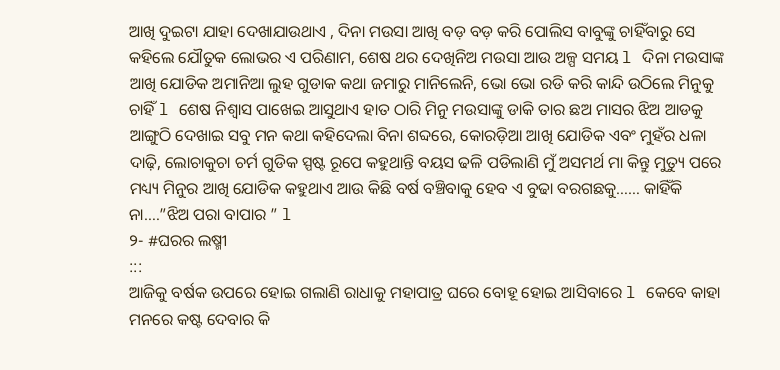ଆଖି ଦୁଇଟା ଯାହା ଦେଖାଯାଉଥାଏ , ଦିନା ମଉସା ଆଖି ବଡ଼ ବଡ଼ କରି ପୋଲିସ ବାବୁଙ୍କୁ ଚାହିଁବାରୁ ସେ କହିଲେ ଯୌତୁକ ଲୋଭର ଏ ପରିଣାମ, ଶେଷ ଥର ଦେଖିନିଅ ମଉସା ଆଉ ଅଳ୍ପ ସମୟ l ଦିନା ମଉସାଙ୍କ ଆଖି ଯୋଡିକ ଅମାନିଆ ଲୁହ ଗୁଡାକ କଥା ଜମାରୁ ମାନିଲେନି, ଭୋ ଭୋ ରଡି କରି କାନ୍ଦି ଉଠିଲେ ମିନୁକୁ ଚାହିଁ l ଶେଷ ନିଶ୍ୱାସ ପାଖେଇ ଆସୁଥାଏ ହାତ ଠାରି ମିନୁ ମଉସାଙ୍କୁ ଡାକି ତାର ଛଅ ମାସର ଝିଅ ଆଡକୁ ଆଙ୍ଗୁଠି ଦେଖାଇ ସବୁ ମନ କଥା କହିଦେଲା ବିନା ଶବ୍ଦରେ, କୋରଡ଼ିଆ ଆଖି ଯୋଡିକ ଏବଂ ମୁହଁର ଧଳା ଦାଢ଼ି, ଲୋଚାକୁଚା ଚର୍ମ ଗୁଡିକ ସ୍ପଷ୍ଟ ରୂପେ କହୁଥାନ୍ତି ବୟସ ଢଳି ପଡିଲାଣି ମୁଁ ଅସମର୍ଥ ମା କିନ୍ତୁ ମୁତ୍ୟୁ ପରେ ମଧ୍ୟ୍ୟ ମିନୁର ଆଖି ଯୋଡିକ କହୁଥାଏ ଆଉ କିଛି ବର୍ଷ ବଞ୍ଚିବାକୁ ହେବ ଏ ବୁଢା ବରଗଛକୁ…… କାହିଁକି ନା….”ଝିଅ ପରା ବାପାର ” l
୨- #ଘରର ଲଷ୍ମୀ
:::
ଆଜିକୁ ବର୍ଷକ ଉପରେ ହୋଇ ଗଲାଣି ରାଧାକୁ ମହାପାତ୍ର ଘରେ ବୋହୂ ହୋଇ ଆସିବାରେ l କେବେ କାହା ମନରେ କଷ୍ଟ ଦେବାର କି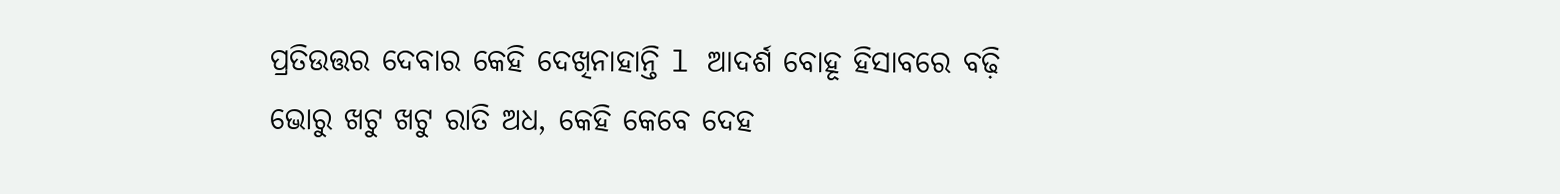ପ୍ରତିଉତ୍ତର ଦେବାର କେହି ଦେଖିନାହାନ୍ତି l ଆଦର୍ଶ ବୋହୂ ହିସାବରେ ବଢ଼ି ଭୋରୁ ଖଟୁ ଖଟୁ ରାତି ଅଧ, କେହି କେବେ ଦେହ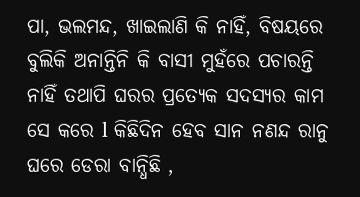ପା, ଭଲମନ୍ଦ, ଖାଇଲାଣି କି ନାହିଁ, ବିଷୟରେ ବୁଲିକି ଅନାନ୍ତିନି କି ବାସୀ ମୁହଁରେ ପଚାରନ୍ତି ନାହିଁ ତଥାପି ଘରର ପ୍ରତ୍ୟେକ ସଦସ୍ୟର କାମ ସେ କରେ l କିଛିଦିନ ହେବ ସାନ ନଣନ୍ଦ ରାନୁ ଘରେ ଡେରା ବାନ୍ଧିଛି ,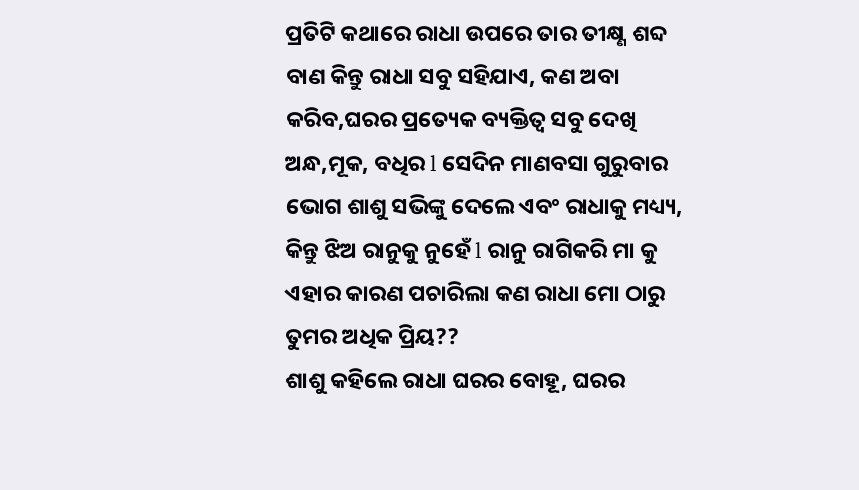ପ୍ରତିଟି କଥାରେ ରାଧା ଉପରେ ତାର ତୀକ୍ଷ୍ଣ ଶବ୍ଦ ବାଣ କିନ୍ତୁ ରାଧା ସବୁ ସହିଯାଏ, କଣ ଅବା କରିବ,ଘରର ପ୍ରତ୍ୟେକ ବ୍ୟକ୍ତିତ୍ୱ ସବୁ ଦେଖି ଅନ୍ଧ,ମୂକ, ବଧିର l ସେଦିନ ମାଣବସା ଗୁରୁବାର ଭୋଗ ଶାଶୁ ସଭିଙ୍କୁ ଦେଲେ ଏବଂ ରାଧାକୁ ମଧ୍ୟ୍ୟ, କିନ୍ତୁ ଝିଅ ରାନୁକୁ ନୁହେଁ l ରାନୁ ରାଗିକରି ମା କୁ ଏହାର କାରଣ ପଚାରିଲା କଣ ରାଧା ମୋ ଠାରୁ ତୁମର ଅଧିକ ପ୍ରିୟ??
ଶାଶୁ କହିଲେ ରାଧା ଘରର ବୋହୂ, ଘରର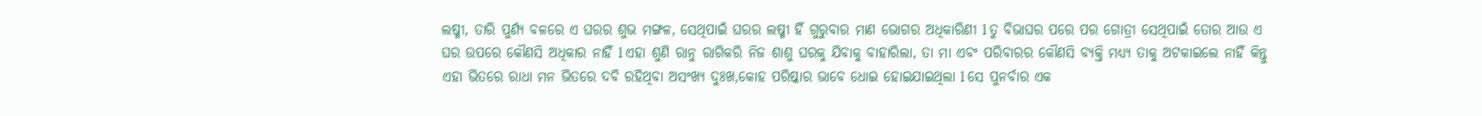ଲଷ୍ମୀ, ତାରି ପୁର୍ଣ୍ୟ ବଳରେ ଏ ଘରର ଶୁଭ ମଙ୍ଗଳ, ସେଥିପାଇଁ ଘରର ଲଷ୍ମୀ ହିଁ ଗୁରୁବାର ମାଣ ଭୋଗର ଅଧିକାରିଣୀ l ତୁ ବିଭାଘର ପରେ ପର ଗୋତ୍ରୀ ସେଥିପାଇଁ ତୋର ଆଉ ଏ ଘର ଉପରେ କୌଣସି ଅଧିକାର ନାହିଁ l ଏହା ଶୁଣି ରାନୁ ରାଗିକରି ନିଜ ଶାଶୁ ଘରକୁ ଯିବାକୁ ବାହାରିଲା, ତା ମା ଏବଂ ପରିବାରର କୌଣସି ବ୍ୟକ୍ତି ମଧ୍ୟ୍ୟ ତାକୁ ଅଟକାଇଲେ ନାହିଁ କିନ୍ତୁ ଏହା ଭିତରେ ରାଧା ମନ ଭିତରେ ଦବି ରହିଥିବା ଅସଂଖ୍ୟ ଦୁଃଖ,କୋହ ପରିଷ୍କାର ଭାବେ ଧୋଇ ହୋଇଯାଇଥିଲା l ସେ ପୁନର୍ବାର ଏକ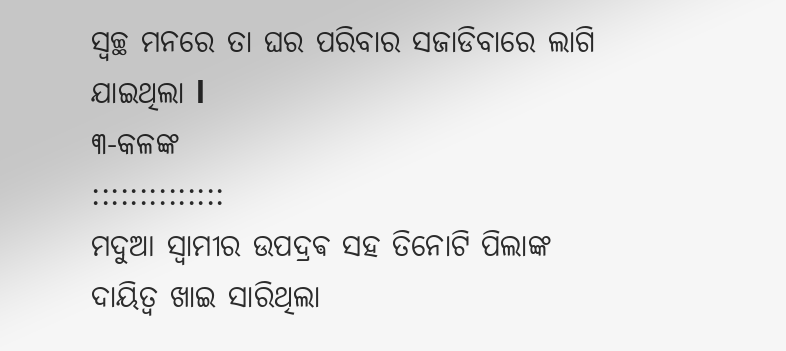ସ୍ୱଚ୍ଛ ମନରେ ତା ଘର ପରିବାର ସଜାଡିବାରେ ଲାଗି ଯାଇଥିଲା l
୩-କଳଙ୍କ
::::::::::::::
ମଦୁଆ ସ୍ୱାମୀର ଉପଦ୍ରଵ ସହ ତିନୋଟି ପିଲାଙ୍କ ଦାୟିତ୍ୱ ଖାଇ ସାରିଥିଲା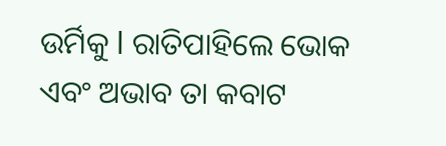ଉର୍ମିକୁ l ରାତିପାହିଲେ ଭୋକ ଏବଂ ଅଭାବ ତା କବାଟ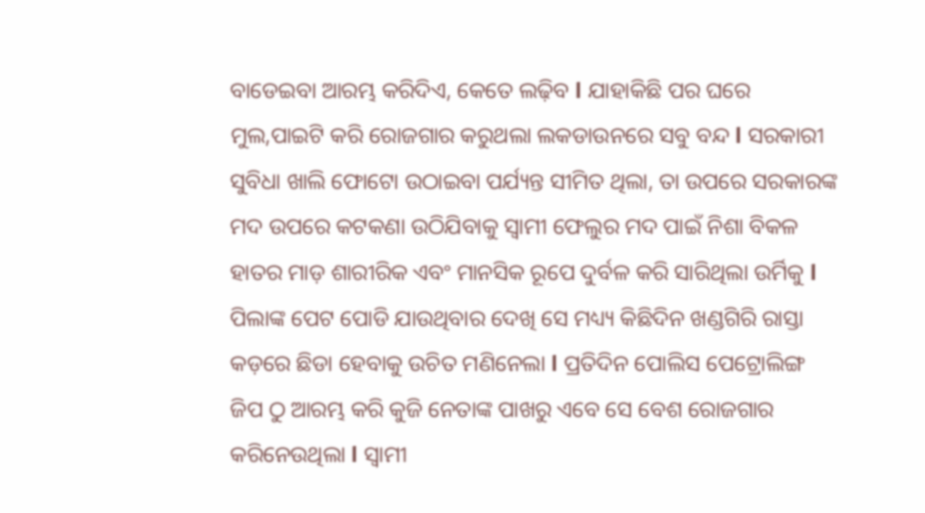ବାଡେଇବା ଆରମ୍ଭ କରିଦିଏ, କେତେ ଲଢ଼ିବ l ଯାହାକିଛି ପର ଘରେ ମୁଲ,ପାଇଟି କରି ରୋଜଗାର କରୁଥଲା ଲକଡାଉନରେ ସବୁ ବନ୍ଦ l ସରକାରୀ ସୁବିଧା ଖାଲି ଫୋଟୋ ଉଠାଇବା ପର୍ଯ୍ୟନ୍ତ ସୀମିତ ଥିଲା, ତା ଉପରେ ସରକାରଙ୍କ ମଦ ଉପରେ କଟକଣା ଉଠିଯିବାକୁ ସ୍ୱାମୀ ଫେଲୁର ମଦ ପାଇଁ ନିଶା ବିକଳ ହାତର ମାଡ଼ ଶାରୀରିକ ଏବଂ ମାନସିକ ରୂପେ ଦୁର୍ବଳ କରି ସାରିଥିଲା ଉର୍ମିକୁ l ପିଲାଙ୍କ ପେଟ ପୋଡି ଯାଉଥିବାର ଦେଖି ସେ ମଧ୍ୟ୍ୟ କିଛିଦିନ ଖଣ୍ଡଗିରି ରାସ୍ତା କଡ଼ରେ ଛିଡା ହେବାକୁ ଉଚିତ ମଣିନେଲା l ପ୍ରତିଦିନ ପୋଲିସ ପେଟ୍ରୋଲିଙ୍ଗ ଜିପ ଠୁ ଆରମ୍ଭ କରି କୁଜି ନେତାଙ୍କ ପାଖରୁ ଏବେ ସେ ବେଶ ରୋଜଗାର କରିନେଉଥିଲା l ସ୍ୱାମୀ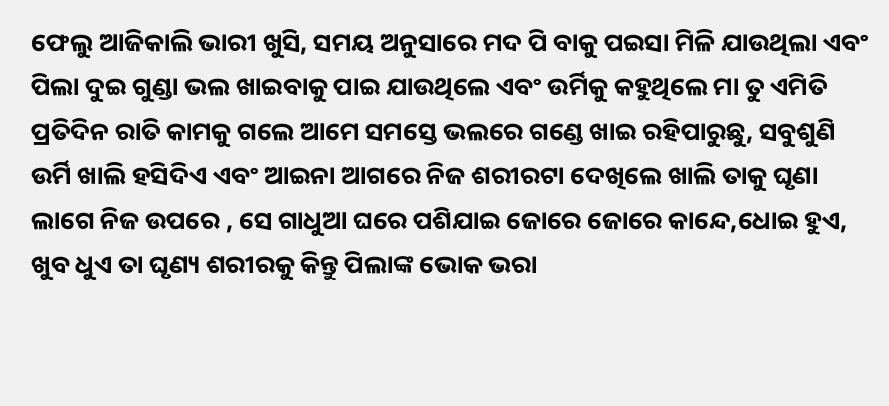ଫେଲୁ ଆଜିକାଲି ଭାରୀ ଖୁସି, ସମୟ ଅନୁସାରେ ମଦ ପି ବାକୁ ପଇସା ମିଳି ଯାଉଥିଲା ଏବଂ ପିଲା ଦୁଇ ଗୁଣ୍ଡା ଭଲ ଖାଇବାକୁ ପାଇ ଯାଉଥିଲେ ଏବଂ ଉର୍ମିକୁ କହୁଥିଲେ ମା ତୁ ଏମିତି ପ୍ରତିଦିନ ରାତି କାମକୁ ଗଲେ ଆମେ ସମସ୍ତେ ଭଲରେ ଗଣ୍ଡେ ଖାଇ ରହିପାରୁଛୁ, ସବୁଶୁଣି ଉର୍ମି ଖାଲି ହସିଦିଏ ଏବଂ ଆଇନା ଆଗରେ ନିଜ ଶରୀରଟା ଦେଖିଲେ ଖାଲି ତାକୁ ଘୃଣା ଲାଗେ ନିଜ ଉପରେ , ସେ ଗାଧୁଆ ଘରେ ପଶିଯାଇ ଜୋରେ ଜୋରେ କାନ୍ଦେ,ଧୋଇ ହୁଏ, ଖୁବ ଧୁଏ ତା ଘୃଣ୍ୟ ଶରୀରକୁ କିନ୍ତୁ ପିଲାଙ୍କ ଭୋକ ଭରା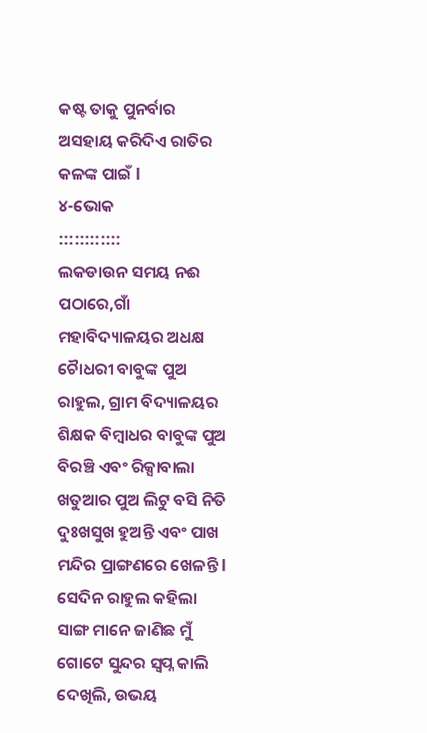କଷ୍ଟ ତାକୁ ପୁନର୍ବାର ଅସହାୟ କରିଦିଏ ରାତିର କଳଙ୍କ ପାଇଁ l
୪-ଭୋକ
::::::::::::
ଲକଡାଉନ ସମୟ ନଈ ପଠାରେ,ଗାଁ ମହାବିଦ୍ୟାଳୟର ଅଧକ୍ଷ ଚୋୖଧରୀ ବାବୁଙ୍କ ପୁଅ ରାହୁଲ, ଗ୍ରାମ ବିଦ୍ୟାଳୟର ଶିକ୍ଷକ ବିମ୍ବାଧର ବାବୁଙ୍କ ପୁଅ ବିରଞ୍ଚି ଏବଂ ରିକ୍ସାବାଲା ଖତୁଆର ପୁଅ ଲିଟୁ ବସି ନିତି ଦୁଃଖସୁଖ ହୁଅନ୍ତି ଏବଂ ପାଖ ମନ୍ଦିର ପ୍ରାଙ୍ଗଣରେ ଖେଳନ୍ତି l ସେଦିନ ରାହୁଲ କହିଲା ସାଙ୍ଗ ମାନେ ଜାଣିଛ ମୁଁ ଗୋଟେ ସୁନ୍ଦର ସ୍ବପ୍ନ କାଲି ଦେଖିଲି, ଉଭୟ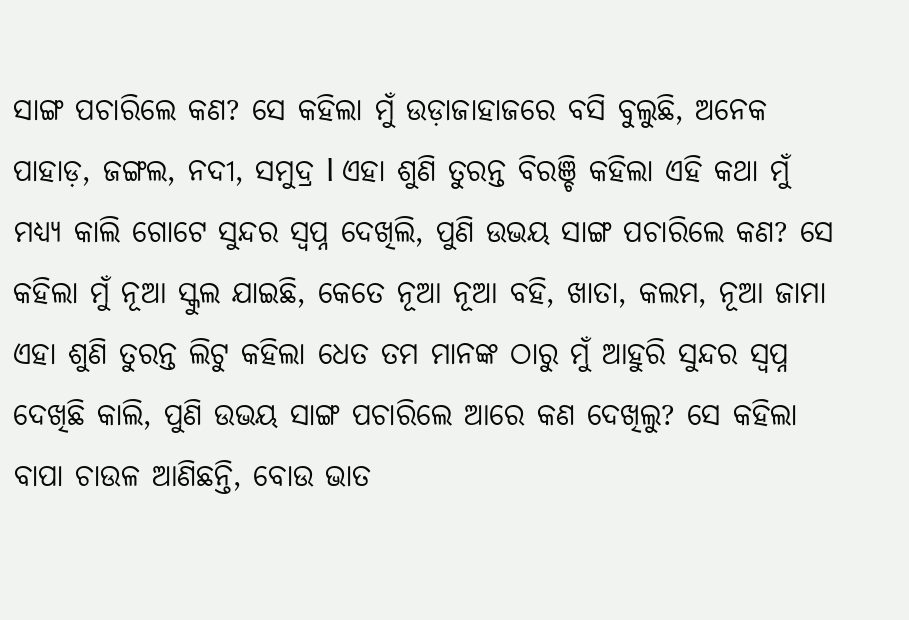ସାଙ୍ଗ ପଚାରିଲେ କଣ? ସେ କହିଲା ମୁଁ ଉଡ଼ାଜାହାଜରେ ବସି ବୁଲୁଛି, ଅନେକ ପାହାଡ଼, ଜଙ୍ଗଲ, ନଦୀ, ସମୁଦ୍ର l ଏହା ଶୁଣି ତୁରନ୍ତ ବିରଞ୍ଚି କହିଲା ଏହି କଥା ମୁଁ ମଧ୍ୟ୍ୟ କାଲି ଗୋଟେ ସୁନ୍ଦର ସ୍ବପ୍ନ ଦେଖିଲି, ପୁଣି ଉଭୟ ସାଙ୍ଗ ପଚାରିଲେ କଣ? ସେ କହିଲା ମୁଁ ନୂଆ ସ୍କୁଲ ଯାଇଛି, କେତେ ନୂଆ ନୂଆ ବହି, ଖାତା, କଲମ, ନୂଆ ଜାମା ଏହା ଶୁଣି ତୁରନ୍ତ ଲିଟୁ କହିଲା ଧେତ ତମ ମାନଙ୍କ ଠାରୁ ମୁଁ ଆହୁରି ସୁନ୍ଦର ସ୍ବପ୍ନ ଦେଖିଛି କାଲି, ପୁଣି ଉଭୟ ସାଙ୍ଗ ପଚାରିଲେ ଆରେ କଣ ଦେଖିଲୁ? ସେ କହିଲା ବାପା ଚାଉଳ ଆଣିଛନ୍ତି, ବୋଉ ଭାତ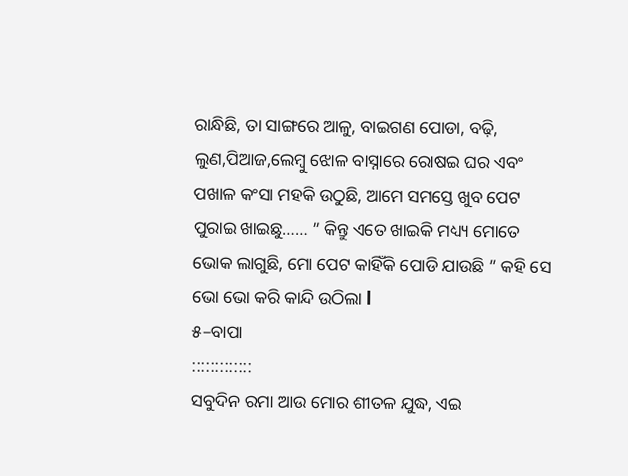ରାନ୍ଧିଛି, ତା ସାଙ୍ଗରେ ଆଳୁ, ବାଇଗଣ ପୋଡା, ବଢ଼ି, ଲୁଣ,ପିଆଜ,ଲେମ୍ବୁ ଝୋଳ ବାସ୍ନାରେ ରୋଷଇ ଘର ଏବଂ ପଖାଳ କଂସା ମହକି ଉଠୁଛି, ଆମେ ସମସ୍ତେ ଖୁବ ପେଟ ପୁରାଇ ଖାଇଛୁ…… ” କିନ୍ତୁ ଏତେ ଖାଇକି ମଧ୍ୟ୍ୟ ମୋତେ ଭୋକ ଲାଗୁଛି, ମୋ ପେଟ କାହିଁକି ପୋଡି ଯାଉଛି ” କହି ସେ ଭୋ ଭୋ କରି କାନ୍ଦି ଉଠିଲା l
୫–ବାପା
:::::::::::::
ସବୁଦିନ ରମା ଆଉ ମୋର ଶୀତଳ ଯୁଦ୍ଧ, ଏଇ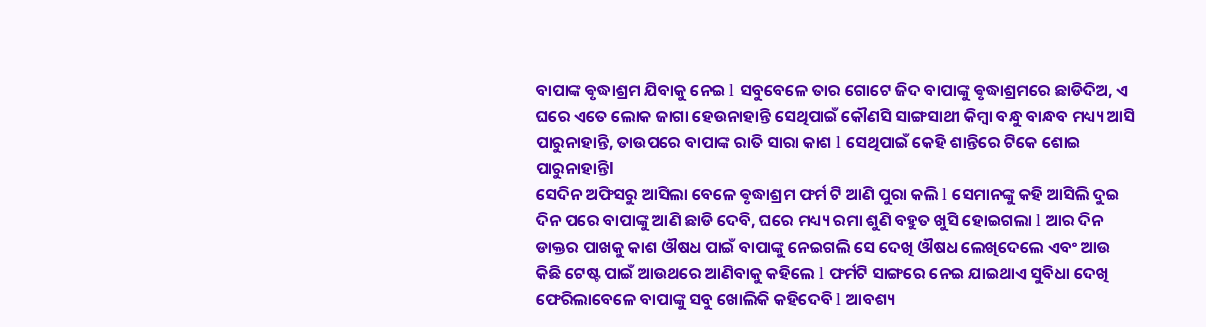ବାପାଙ୍କ ଵୃଦ୍ଧାଶ୍ରମ ଯିବାକୁ ନେଇ l ସବୁବେଳେ ତାର ଗୋଟେ ଜିଦ ବାପାଙ୍କୁ ଵୃଦ୍ଧାଶ୍ରମରେ ଛାଡିଦିଅ, ଏ ଘରେ ଏତେ ଲୋକ ଜାଗା ହେଉନାହାନ୍ତି ସେଥିପାଇଁ କୌଣସି ସାଙ୍ଗସାଥୀ କିମ୍ୱା ବନ୍ଧୁ ବାନ୍ଧବ ମଧ୍ୟ୍ୟ ଆସି ପାରୁନାହାନ୍ତି, ତାଉପରେ ବାପାଙ୍କ ରାତି ସାରା କାଶ l ସେଥିପାଇଁ କେହି ଶାନ୍ତିରେ ଟିକେ ଶୋଇ ପାରୁନାହାନ୍ତିl
ସେଦିନ ଅଫିସରୁ ଆସିଲା ବେଳେ ଵୃଦ୍ଧାଶ୍ରମ ଫର୍ମ ଟି ଆଣି ପୁରା କଲି l ସେମାନଙ୍କୁ କହି ଆସିଲି ଦୁଇ ଦିନ ପରେ ବାପାଙ୍କୁ ଆଣି ଛାଡି ଦେବି, ଘରେ ମଧ୍ୟ୍ୟ ରମା ଶୁଣି ବହୁତ ଖୁସି ହୋଇଗଲା l ଆର ଦିନ ଡାକ୍ତର ପାଖକୁ କାଶ ଔଷଧ ପାଇଁ ବାପାଙ୍କୁ ନେଇଗଲି ସେ ଦେଖି ଔଷଧ ଲେଖିଦେଲେ ଏବଂ ଆଉ କିଛି ଟେଷ୍ଟ ପାଇଁ ଆଉଥରେ ଆଣିବାକୁ କହିଲେ l ଫର୍ମଟି ସାଙ୍ଗରେ ନେଇ ଯାଇଥାଏ ସୁବିଧା ଦେଖି ଫେରିଲାବେଳେ ବାପାଙ୍କୁ ସବୁ ଖୋଲିକି କହିଦେବି l ଆବଶ୍ୟ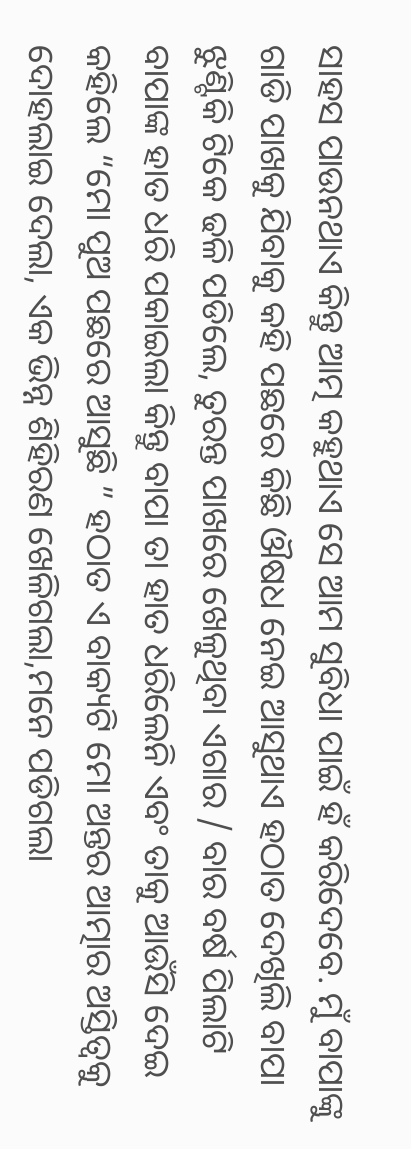ସାହସ ପାଉନଥାଏ କିନ୍ତୁ ଆତ୍ମ କହୁଥାଏ ସେ ଆମ ସୁବିଧା ପାଇଁ ହଁ କରିଦେବେ. ମୁଁ ବାପାଙ୍କୁ ଗାଡି ପାଖକୁ ଯିବାକୁ କହି ପଛରେ କିଛି ଔଷଧ ନେଇ ଆସୁଥାଏ ହଠାତ ଦେଖିଲି ବାପା ଝୁଣ୍ଟିକି ଟିକେ ଢଳି ପଡିଲେ, ତୁରନ୍ତ ପାଖରେ ଖେଳୁଥିବା ଏଗାର / ବାର ବର୍ଷ ପିଲାଟି ବାପାଙ୍କ ହାତ ଧରି ପକାଇଲା କିନ୍ତୁ ବାପା ତା ହାତ ଧରିଲେନି ଏବଂ ତାକୁ ଆଉଁସି ଦେଇ କହିଲେ “ମୋ ପୁଅ ପଛରେ ଆସୁଛି ” ହଠାତ ଏ ବାକ୍ୟଟି ମୋ ଅନ୍ତର ଆତ୍ମାର ଅସ୍ତିତ୍ବକୁ ଦୋହଲାଇ ଦେଲା, ଏକ ଭିନ୍ନ ଶିହିରଣ ଖେଳିଗଲା,ମନେ ପଡିଗଲା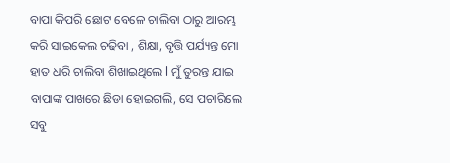ବାପା କିପରି ଛୋଟ ବେଳେ ଚାଲିବା ଠାରୁ ଆରମ୍ଭ କରି ସାଇକେଲ ଚଢିବା , ଶିକ୍ଷା, ବୃତ୍ତି ପର୍ଯ୍ୟନ୍ତ ମୋ ହାତ ଧରି ଚାଲିବା ଶିଖାଇଥିଲେ l ମୁଁ ତୁରନ୍ତ ଯାଇ ବାପାଙ୍କ ପାଖରେ ଛିଡା ହୋଇଗଲି, ସେ ପଚାରିଲେ ସବୁ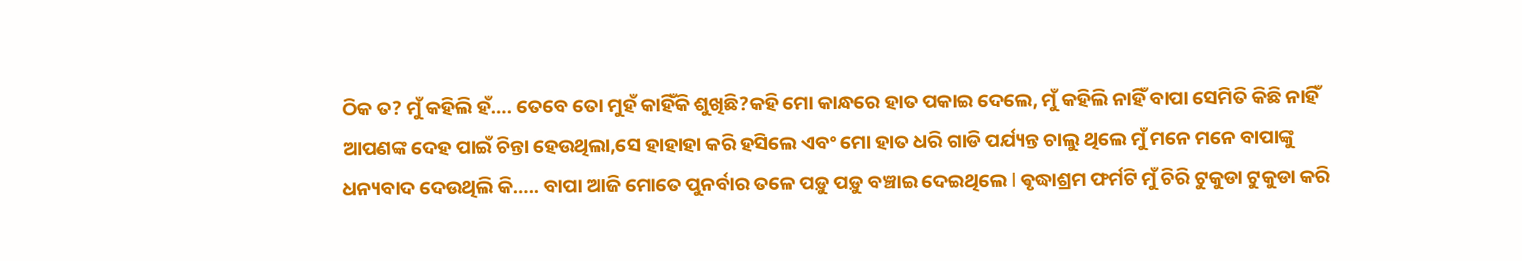ଠିକ ତ? ମୁଁ କହିଲି ହଁ…. ତେବେ ତୋ ମୁହଁ କାହିଁକି ଶୁଖିଛି?କହି ମୋ କାନ୍ଧରେ ହାତ ପକାଇ ଦେଲେ, ମୁଁ କହିଲି ନାହିଁ ବାପା ସେମିତି କିଛି ନାହିଁ ଆପଣଙ୍କ ଦେହ ପାଇଁ ଚିନ୍ତା ହେଉଥିଲା,ସେ ହାହାହା କରି ହସିଲେ ଏବଂ ମୋ ହାତ ଧରି ଗାଡି ପର୍ଯ୍ୟନ୍ତ ଚାଲୁ ଥିଲେ ମୁଁ ମନେ ମନେ ବାପାଙ୍କୁ ଧନ୍ୟବାଦ ଦେଉଥିଲି କି….. ବାପା ଆଜି ମୋତେ ପୁନର୍ବାର ତଳେ ପଡ଼ୁ ପଡ଼ୁ ବଞ୍ଚାଇ ଦେଇଥିଲେ l ଵୃଦ୍ଧାଶ୍ରମ ଫର୍ମଟି ମୁଁ ଚିରି ଟୁକୁଡା ଟୁକୁଡା କରି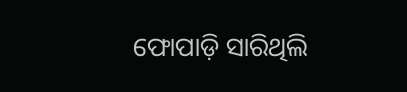ଫୋପାଡ଼ି ସାରିଥିଲି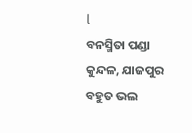l
ବନସ୍ମିତା ପଣ୍ଡା
କୁନ୍ଦଳ, ଯାଜପୁର
ବହୁତ ଭଲ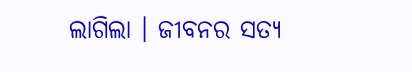ଲାଗିଲା । ଜୀବନର ସତ୍ୟ